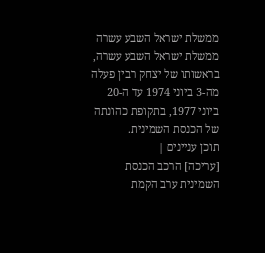ממשלת ישראל השבע עשרה
ממשלת ישראל השבע עשרה, בראשותו של יצחק רבין פעלה מה-3 ביוני 1974 עד ה-20 ביוני 1977, בתקופת כהונתה של הכנסת השמינית.
תוכן עניינים |
[עריכה] הרכב הכנסת השמינית ערב הקמת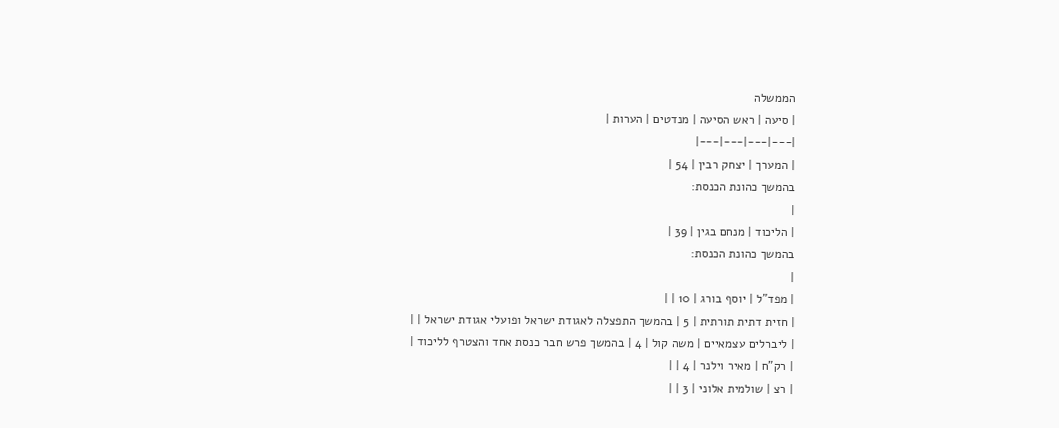הממשלה
| סיעה | ראש הסיעה | מנדטים | הערות |
|---|---|---|---|
| המערך | יצחק רבין | 54 |
בהמשך כהונת הכנסת:
|
| הליכוד | מנחם בגין | 39 |
בהמשך כהונת הכנסת:
|
| מפד"ל | יוסף בורג | 10 | |
| חזית דתית תורתית | 5 | בהמשך התפצלה לאגודת ישראל ופועלי אגודת ישראל | |
| ליברלים עצמאיים | משה קול | 4 | בהמשך פרש חבר כנסת אחד והצטרף לליכוד |
| רק"ח | מאיר וילנר | 4 | |
| רצ | שולמית אלוני | 3 | |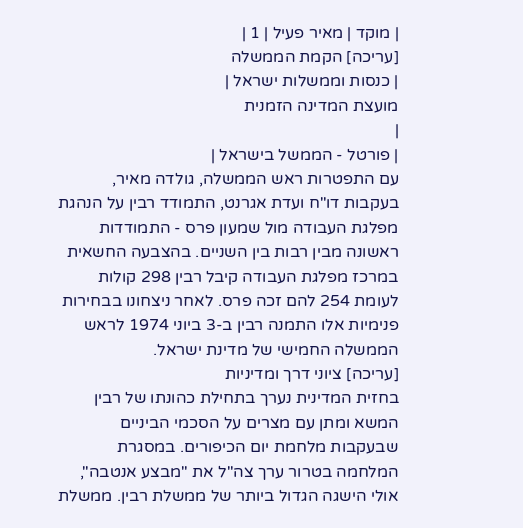| מוקד | מאיר פעיל | 1 |
[עריכה] הקמת הממשלה
| כנסות וממשלות ישראל |
מועצת המדינה הזמנית
|
| פורטל - הממשל בישראל |
עם התפטרות ראש הממשלה, גולדה מאיר, בעקבות דו"ח ועדת אגרנט, התמודד רבין על הנהגת מפלגת העבודה מול שמעון פרס - התמודדות ראשונה מבין רבות בין השניים. בהצבעה החשאית במרכז מפלגת העבודה קיבל רבין 298 קולות לעומת 254 להם זכה פרס. לאחר ניצחונו בבחירות פנימיות אלו התמנה רבין ב-3 ביוני 1974 לראש הממשלה החמישי של מדינת ישראל.
[עריכה] ציוני דרך ומדיניות
בחזית המדינית נערך בתחילת כהונתו של רבין המשא ומתן עם מצרים על הסכמי הביניים שבעקבות מלחמת יום הכיפורים. במסגרת המלחמה בטרור ערך צה"ל את "מבצע אנטבה", אולי הישגה הגדול ביותר של ממשלת רבין. ממשלת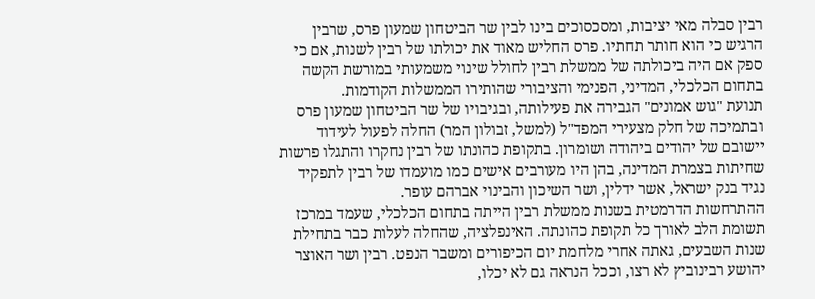רבין סבלה מאי יציבות, ומסכסוכים בינו לבין שר הביטחון שמעון פרס, שרבין הרגיש כי הוא חותר תחתיו. פרס החליש מאוד את יכולתו של רבין לשנות, אם כי ספק אם היה ביכולתה של ממשלת רבין לחולל שינוי משמעותי במורשת הקשה בתחום הכלכלי, המדיני, הפנימי והציבורי שהותירו הממשלות הקודמות.
תנועת "גוש אמונים" הגבירה את פעילותה, ובגיבויו של שר הביטחון שמעון פרס ובתמיכה של חלק מצעירי המפד"ל (למשל, זבולון המר) החלה לפעול לעידוד יישובם של יהודים ביהודה ושומרון. בתקופת כהונתו של רבין נחקרו והתגלו פרשות שחיתות בצמרת המדינה, בהן היו מעורבים אישים כמו מועמדו של רבין לתפקיד נגיד בנק ישראל, אשר ידלין, ושר השיכון והבינוי אברהם עופר.
ההתרחשות הדרמטית בשנות ממשלת רבין הייתה בתחום הכלכלי, שעמד במרכז תשומת הלב לאורך כל תקופת כהונתה. האינפלציה, שהחלה לעלות כבר בתחילת שנות השבעים, גאתה אחרי מלחמת יום הכיפורים ומשבר הנפט. רבין ושר האוצר יהושע רבינוביץ לא רצו, וככל הנראה גם לא יכלו,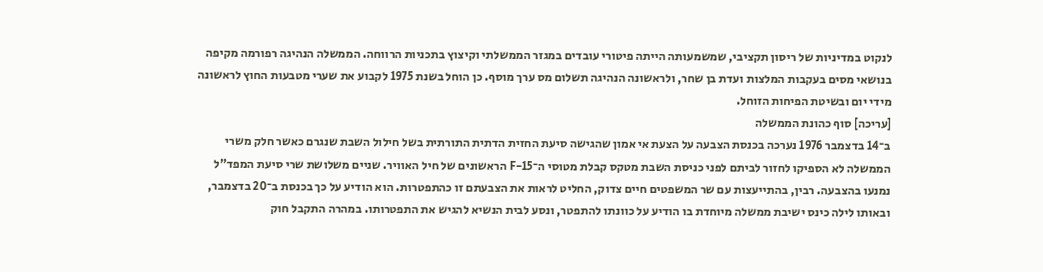לנקוט במדיניות של ריסון תקציבי, שמשמעותה הייתה פיטורי עובדים במגזר הממשלתי וקיצוץ בתכניות הרווחה. הממשלה הנהיגה רפורמה מקיפה בנושאי מסים בעקבות המלצות ועדת בן שחר, ולראשונה הנהיגה תשלום מס ערך מוסף. כן הוחל בשנת 1975 לקבוע את שערי מטבעות החוץ לראשונה מידי יום ובשיטת הפיחות הזוחל.
[עריכה] סוף כהונת הממשלה
ב־14 בדצמבר 1976 נערכה בכנסת הצבעה על הצעת אי אמון שהגישה סיעת החזית הדתית התורתית בשל חילול השבת שנגרם כאשר חלק משרי הממשלה לא הספיקו לחזור לביתם לפני כניסת השבת מטקס קבלת מטוסי ה־F-15 הראשונים של חיל האוויר. שניים משלושת שרי סיעת המפד"ל נמנעו בהצבעה. רבין, בהתייעצות עם שר המשפטים חיים צדוק, החליט לראות את הצבעתם זו כהתפטרות. הוא הודיע על כך בכנסת ב־20 בדצמבר, ובאותו לילה כינס ישיבת ממשלה מיוחדת בו הודיע על כוונתו להתפטר, ונסע לבית הנשיא להגיש את התפטרותו. במהרה התקבל חוק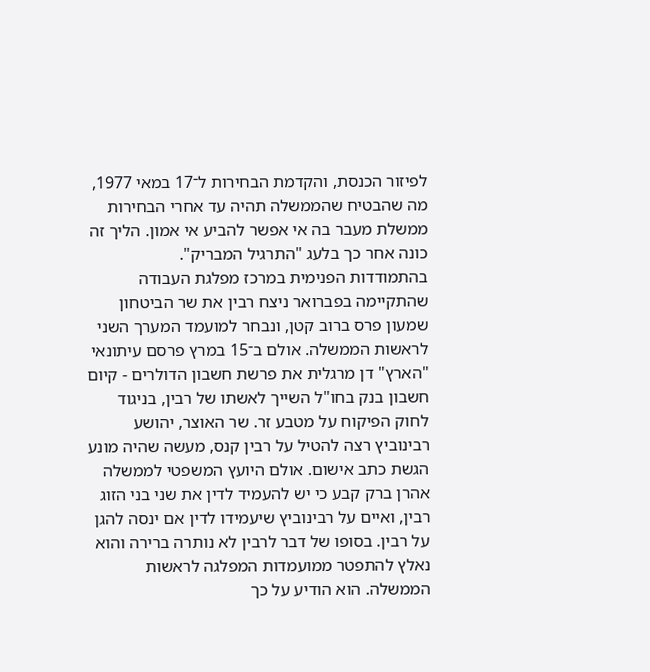לפיזור הכנסת, והקדמת הבחירות ל־17 במאי 1977, מה שהבטיח שהממשלה תהיה עד אחרי הבחירות ממשלת מעבר בה אי אפשר להביע אי אמון. הליך זה כונה אחר כך בלעג "התרגיל המבריק".
בהתמודדות הפנימית במרכז מפלגת העבודה שהתקיימה בפברואר ניצח רבין את שר הביטחון שמעון פרס ברוב קטן, ונבחר למועמד המערך השני לראשות הממשלה. אולם ב־15 במרץ פרסם עיתונאי "הארץ" דן מרגלית את פרשת חשבון הדולרים - קיום חשבון בנק בחו"ל השייך לאשתו של רבין, בניגוד לחוק הפיקוח על מטבע זר. שר האוצר, יהושע רבינוביץ רצה להטיל על רבין קנס, מעשה שהיה מונע הגשת כתב אישום. אולם היועץ המשפטי לממשלה אהרן ברק קבע כי יש להעמיד לדין את שני בני הזוג רבין, ואיים על רבינוביץ שיעמידו לדין אם ינסה להגן על רבין. בסופו של דבר לרבין לא נותרה ברירה והוא נאלץ להתפטר ממועמדות המפלגה לראשות הממשלה. הוא הודיע על כך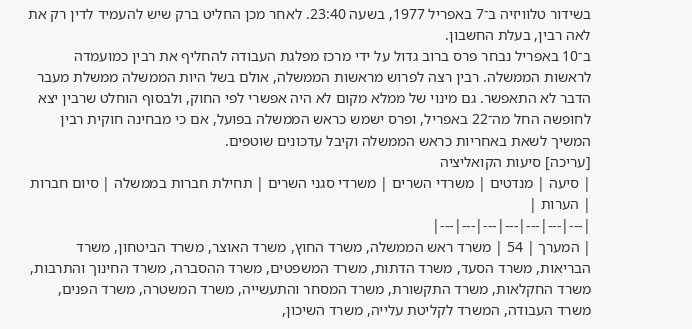בשידור טלוויזיה ב־7 באפריל 1977, בשעה 23:40. לאחר מכן החליט ברק שיש להעמיד לדין רק את לאה רבין, בעלת החשבון.
ב־10 באפריל נבחר פרס ברוב גדול על ידי מרכז מפלגת העבודה להחליף את רבין כמועמדה לראשות הממשלה. רבין רצה לפרוש מראשות הממשלה, אולם בשל היות הממשלה ממשלת מעבר הדבר לא התאפשר. גם מינוי של ממלא מקום לא היה אפשרי לפי החוק, ולבסוף הוחלט שרבין יצא לחופשה החל מה־22 באפריל, ופרס ישמש כראש הממשלה בפועל, אם כי מבחינה חוקית רבין המשיך לשאת באחריות כראש הממשלה וקיבל עדכונים שוטפים.
[עריכה] סיעות הקואליציה
| סיעה | מנדטים | משרדי השרים | משרדי סגני השרים | תחילת חברות בממשלה | סיום חברות | הערות |
|---|---|---|---|---|---|---|
| המערך | 54 | משרד ראש הממשלה, משרד החוץ, משרד האוצר, משרד הביטחון, משרד הבריאות, משרד הסעד, משרד הדתות, משרד המשפטים, משרד ההסברה, משרד החינוך והתרבות, משרד החקלאות, משרד התקשורת, משרד המסחר והתעשייה, משרד המשטרה, משרד הפנים, משרד העבודה, המשרד לקליטת עלייה, משרד השיכון,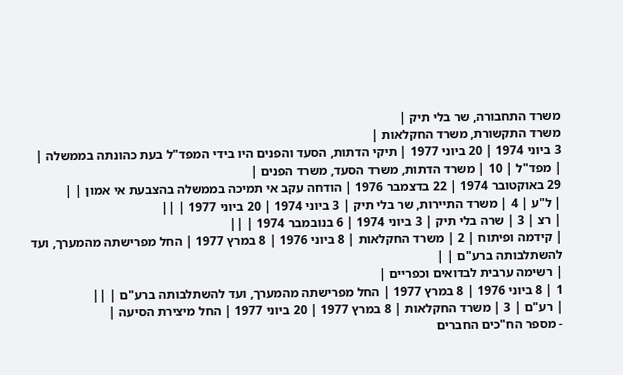משרד התחבורה, שר בלי תיק |
משרד התקשורת, משרד החקלאות |
3 ביוני 1974 | 20 ביוני 1977 | תיקי הדתות, הסעד והפנים היו בידי המפד"ל בעת כהונתה בממשלה |
| מפד"ל | 10 | משרד הדתות, משרד הסעד, משרד הפנים |
29 באוקטובר 1974 | 22 בדצמבר 1976 | הודחה עקב אי תמיכה בממשלה בהצבעת אי אמון | |
| ל"ע | 4 | משרד התיירות, שר בלי תיק | 3 ביוני 1974 | 20 ביוני 1977 | ||
| רצ | 3 | שרה בלי תיק | 3 ביוני 1974 | 6 בנובמבר 1974 | ||
| קידמה ופיתוח | 2 | משרד החקלאות | 8 ביוני 1976 | 8 במרץ 1977 | החל מפרישתה מהמערך, ועד להשתלבותה ברע"ם | |
| רשימה ערבית לבדואים וכפריים |
1 | 8 ביוני 1976 | 8 במרץ 1977 | החל מפרישתה מהמערך, ועד להשתלבותה ברע"ם | ||
| רע"ם | 3 | משרד החקלאות | 8 במרץ 1977 | 20 ביוני 1977 | החל מיצירת הסיעה |
- מספר הח"כים החברים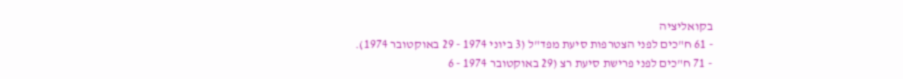בקואליציה
- 61 ח"כים לפני הצטרפות סיעת מפד"ל (3 ביוני 1974 - 29 באוקטובר 1974).
- 71 ח"כים לפני פרישת סיעת רצ (29 באוקטובר 1974 - 6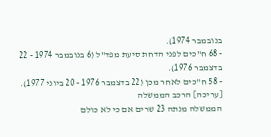בנובמבר 1974).
- 68 ח"כים לפני הדחת סיעת מפד"ל (6 בנובמבר 1974 - 22 בדצמבר 1976).
- 58 ח"כים לאחר מכן (22 בדצמבר 1976 - 20 ביוני 1977).
[עריכה] הרכב הממשלה
הממשלה מנתה 23 שרים אם כי לא כולם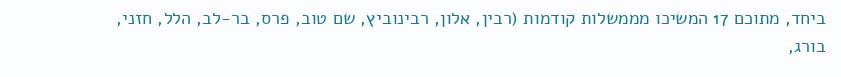ביחד, מתוכם 17 המשיכו מממשלות קודמות (רבין, אלון, רבינוביץ, שם טוב, פרס, בר-לב, הלל, חזני, בורג,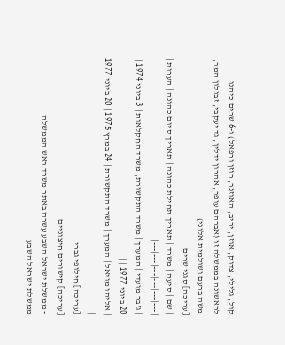קול, גלילי, צדוק, אוזן, יריב, האוזנר, רוזן ורפאל) ו-6 שרים כיהנו לראשונה בממשלה זו (אברהם עופר, אהרון ידלין, גד יעקבי, זבולון המר, משה ברעם ושולמית אלוני)
[עריכה] סגני שרים
| שם | סיעה | משרד | תאריך תחילת כהונה | תאריך סיום כהונה | הערות |
|---|---|---|---|---|---|
| ג'בר מועדי | המערך | משרד התקשורת, משרד החקלאות | 3 ביוני 1974 | 20 ביוני 1977 | |
| אליהו מויאל | המערך | משרד התקשורת | 24 במרץ 1975 | 20 ביוני 1977 |
[עריכה] חילופי גברי
[עריכה] קישורים חיצוניים
- ממשלת ישראל השבע עשרה באתר משרד ראש הממשלה
ממשלת ישראל השבע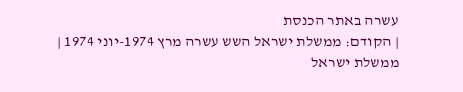עשרה באתר הכנסת
| הקודם: ממשלת ישראל השש עשרה מרץ 1974-יוני 1974 |
ממשלת ישראל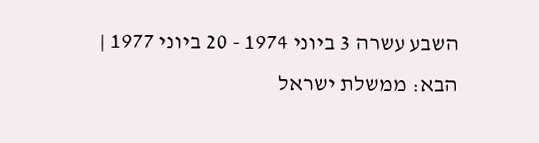השבע עשרה 3 ביוני 1974 - 20 ביוני 1977 |
הבא: ממשלת ישראל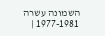השמונה עשרה 1977-1981 |